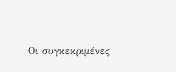Οι συγκεκριμένες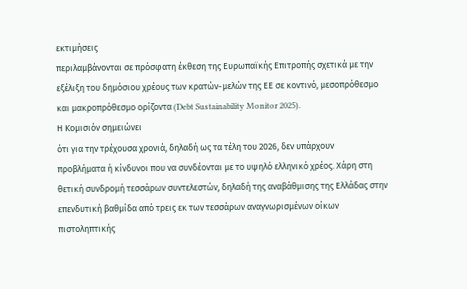εκτιμήσεις
περιλαμβάνονται σε πρόσφατη έκθεση της Ευρωπαϊκής Επιτροπής σχετικά με την
εξέλιξη του δημόσιου χρέους των κρατών-μελών της ΕΕ σε κοντινό, μεσοπρόθεσμο
και μακροπρόθεσμο ορίζοντα (Debt Sustainability Monitor 2025).
Η Κομισιόν σημειώνει
ότι για την τρέχουσα χρονιά, δηλαδή ως τα τέλη του 2026, δεν υπάρχουν
προβλήματα ή κίνδυνοι που να συνδέονται με το υψηλό ελληνικό χρέος. Χάρη στη
θετική συνδρομή τεσσάρων συντελεστών, δηλαδή της αναβάθμισης της Ελλάδας στην
επενδυτική βαθμίδα από τρεις εκ των τεσσάρων αναγνωρισμένων οίκων πιστοληπτικής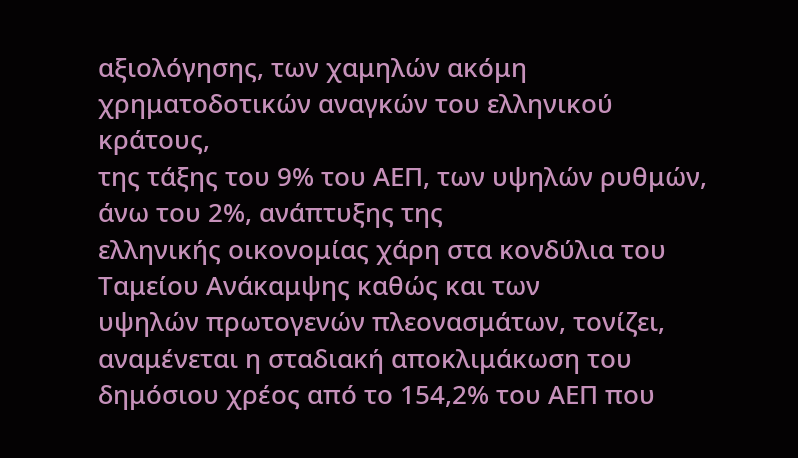αξιολόγησης, των χαμηλών ακόμη χρηματοδοτικών αναγκών του ελληνικού κράτους,
της τάξης του 9% του ΑΕΠ, των υψηλών ρυθμών, άνω του 2%, ανάπτυξης της
ελληνικής οικονομίας χάρη στα κονδύλια του Ταμείου Ανάκαμψης καθώς και των
υψηλών πρωτογενών πλεονασμάτων, τονίζει, αναμένεται η σταδιακή αποκλιμάκωση του
δημόσιου χρέος από το 154,2% του ΑΕΠ που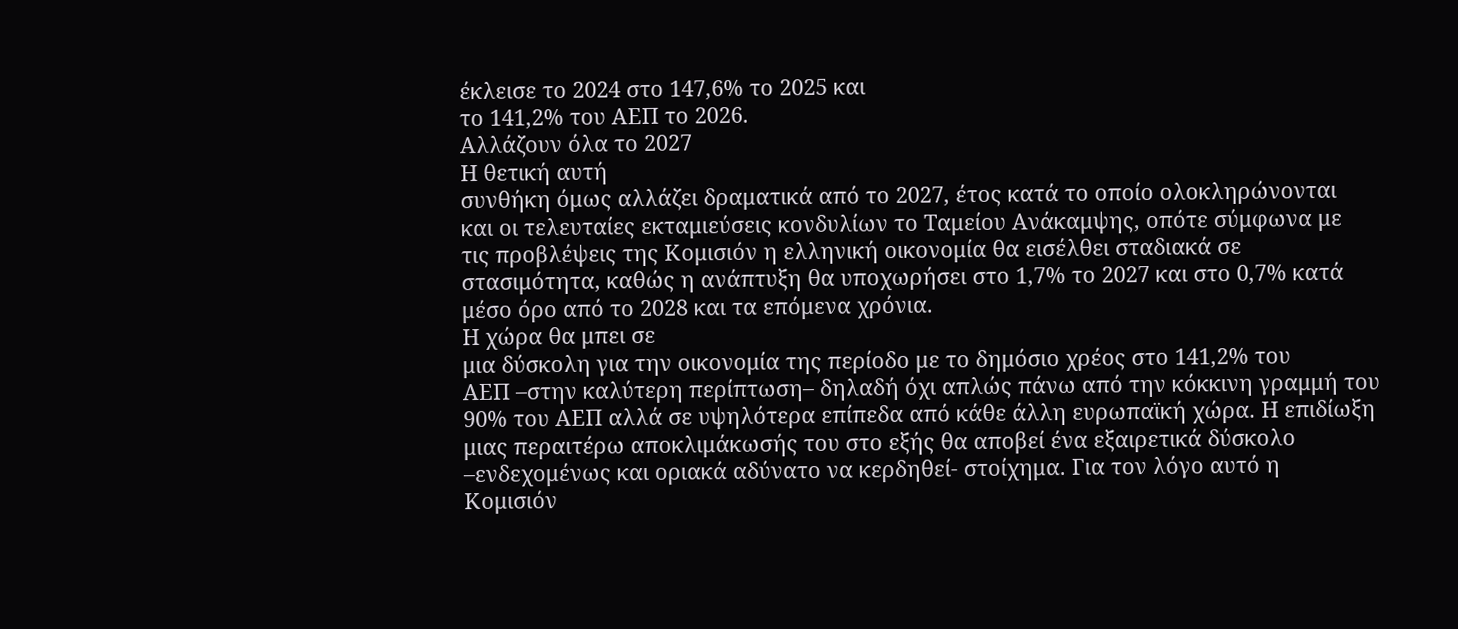έκλεισε το 2024 στο 147,6% το 2025 και
το 141,2% του ΑΕΠ το 2026.
Αλλάζουν όλα το 2027
Η θετική αυτή
συνθήκη όμως αλλάζει δραματικά από το 2027, έτος κατά το οποίο ολοκληρώνονται
και οι τελευταίες εκταμιεύσεις κονδυλίων το Ταμείου Ανάκαμψης, οπότε σύμφωνα με
τις προβλέψεις της Κομισιόν η ελληνική οικονομία θα εισέλθει σταδιακά σε
στασιμότητα, καθώς η ανάπτυξη θα υποχωρήσει στο 1,7% το 2027 και στο 0,7% κατά
μέσο όρο από το 2028 και τα επόμενα χρόνια.
Η χώρα θα μπει σε
μια δύσκολη για την οικονομία της περίοδο με το δημόσιο χρέος στο 141,2% του
ΑΕΠ –στην καλύτερη περίπτωση– δηλαδή όχι απλώς πάνω από την κόκκινη γραμμή του
90% του ΑΕΠ αλλά σε υψηλότερα επίπεδα από κάθε άλλη ευρωπαϊκή χώρα. Η επιδίωξη
μιας περαιτέρω αποκλιμάκωσής του στο εξής θα αποβεί ένα εξαιρετικά δύσκολο
–ενδεχομένως και οριακά αδύνατο να κερδηθεί- στοίχημα. Για τον λόγο αυτό η
Κομισιόν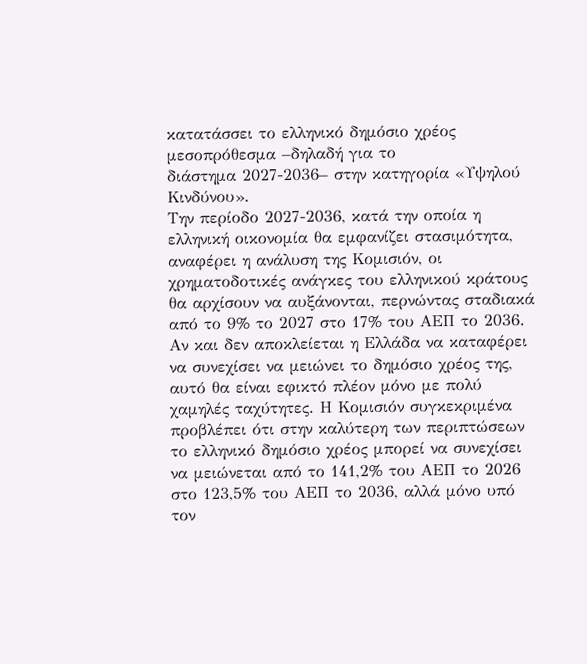κατατάσσει το ελληνικό δημόσιο χρέος μεσοπρόθεσμα –δηλαδή για το
διάστημα 2027-2036– στην κατηγορία «Υψηλού Κινδύνου».
Tην περίοδο 2027-2036, κατά την οποία η ελληνική οικονομία θα εμφανίζει στασιμότητα, αναφέρει η ανάλυση της Κομισιόν, οι χρηματοδοτικές ανάγκες του ελληνικού κράτους θα αρχίσουν να αυξάνονται, περνώντας σταδιακά από το 9% το 2027 στο 17% του ΑΕΠ το 2036. Αν και δεν αποκλείεται η Ελλάδα να καταφέρει να συνεχίσει να μειώνει το δημόσιο χρέος της, αυτό θα είναι εφικτό πλέον μόνο με πολύ χαμηλές ταχύτητες. Η Κομισιόν συγκεκριμένα προβλέπει ότι στην καλύτερη των περιπτώσεων το ελληνικό δημόσιο χρέος μπορεί να συνεχίσει να μειώνεται από το 141,2% του ΑΕΠ το 2026 στο 123,5% του ΑΕΠ το 2036, αλλά μόνο υπό τον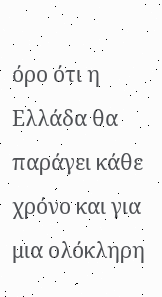όρο ότι η Ελλάδα θα παράγει κάθε χρόνο και για μια ολόκληρη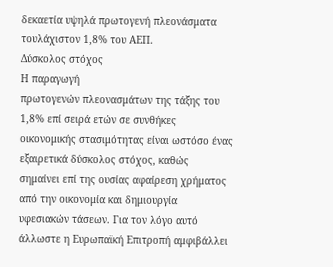δεκαετία υψηλά πρωτογενή πλεονάσματα τουλάχιστον 1,8% του ΑΕΠ.
Δύσκολος στόχος
Η παραγωγή
πρωτογενών πλεονασμάτων της τάξης του 1,8% επί σειρά ετών σε συνθήκες
οικονομικής στασιμότητας είναι ωστόσο ένας εξαιρετικά δύσκολος στόχος, καθώς
σημαίνει επί της ουσίας αφαίρεση χρήματος από την οικονομία και δημιουργία
υφεσιακών τάσεων. Για τον λόγο αυτό άλλωστε η Ευρωπαϊκή Επιτροπή αμφιβάλλει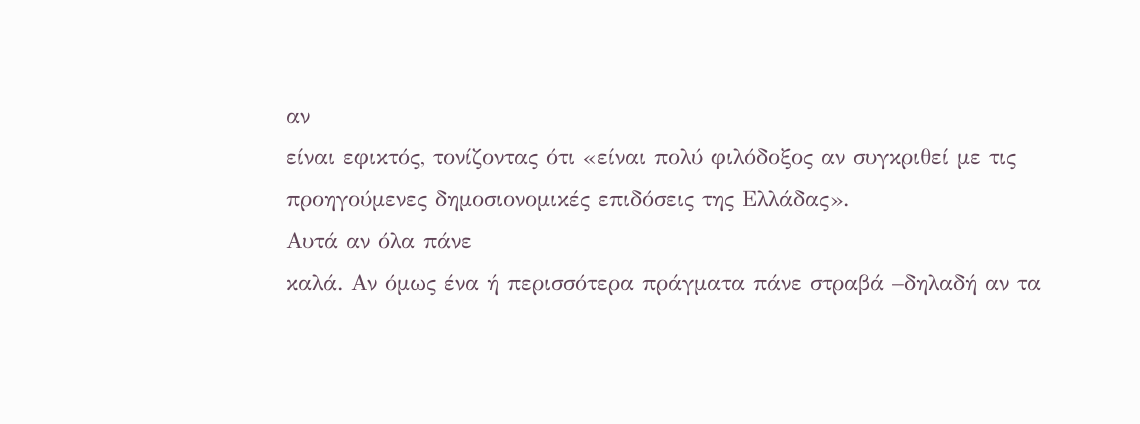αν
είναι εφικτός, τονίζοντας ότι «είναι πολύ φιλόδοξος αν συγκριθεί με τις
προηγούμενες δημοσιονομικές επιδόσεις της Ελλάδας».
Αυτά αν όλα πάνε
καλά. Αν όμως ένα ή περισσότερα πράγματα πάνε στραβά –δηλαδή αν τα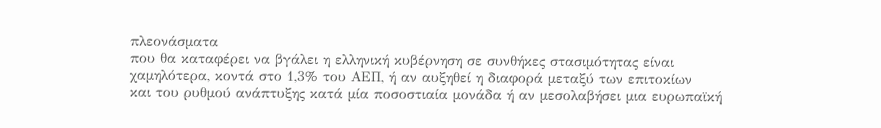πλεονάσματα
που θα καταφέρει να βγάλει η ελληνική κυβέρνηση σε συνθήκες στασιμότητας είναι
χαμηλότερα, κοντά στο 1,3% του ΑΕΠ, ή αν αυξηθεί η διαφορά μεταξύ των επιτοκίων
και του ρυθμού ανάπτυξης κατά μία ποσοστιαία μονάδα ή αν μεσολαβήσει μια ευρωπαϊκή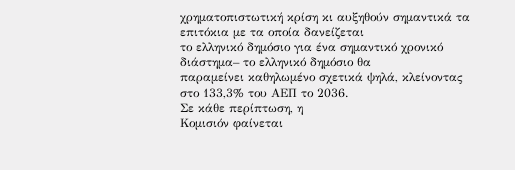χρηματοπιστωτική κρίση κι αυξηθούν σημαντικά τα επιτόκια με τα οποία δανείζεται
το ελληνικό δημόσιο για ένα σημαντικό χρονικό διάστημα– το ελληνικό δημόσιο θα
παραμείνει καθηλωμένο σχετικά ψηλά, κλείνοντας στο 133,3% του ΑΕΠ το 2036.
Σε κάθε περίπτωση, η
Κομισιόν φαίνεται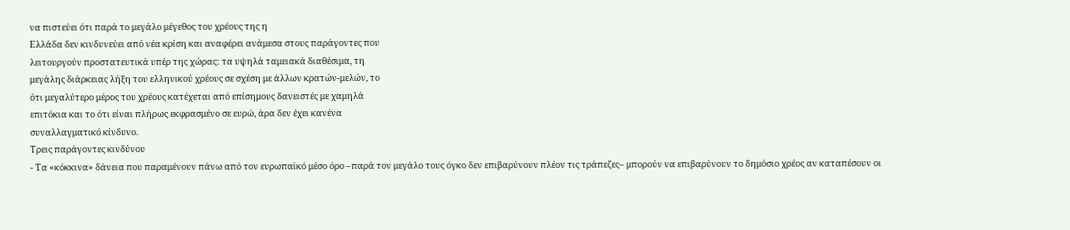να πιστεύει ότι παρά το μεγάλο μέγεθος του χρέους της η
Ελλάδα δεν κινδυνεύει από νέα κρίση και αναφέρει ανάμεσα στους παράγοντες που
λειτουργούν προστατευτικά υπέρ της χώρας: τα υψηλά ταμειακά διαθέσιμα, τη
μεγάλης διάρκειας λήξη του ελληνικού χρέους σε σχέση με άλλων κρατών-μελών, το
ότι μεγαλύτερο μέρος του χρέους κατέχεται από επίσημους δανειστές με χαμηλά
επιτόκια και το ότι είναι πλήρως εκφρασμένο σε ευρώ, άρα δεν έχει κανένα
συναλλαγματικό κίνδυνο.
Τρεις παράγοντες κινδύνου
- Τα «κόκκινα» δάνεια που παραμένουν πάνω από τον ευρωπαϊκό μέσο όρο –παρά τον μεγάλο τους όγκο δεν επιβαρύνουν πλέον τις τράπεζες– μπορούν να επιβαρύνουν το δημόσιο χρέος αν καταπέσουν οι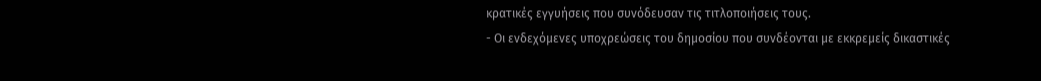κρατικές εγγυήσεις που συνόδευσαν τις τιτλοποιήσεις τους.
- Οι ενδεχόμενες υποχρεώσεις του δημοσίου που συνδέονται με εκκρεμείς δικαστικές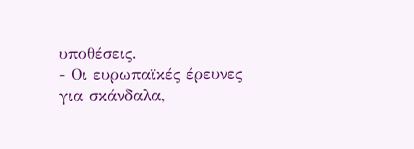υποθέσεις.
- Οι ευρωπαϊκές έρευνες για σκάνδαλα,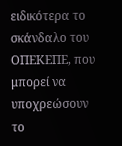ειδικότερα το σκάνδαλο του ΟΠΕΚΕΠΕ, που μπορεί να υποχρεώσουν το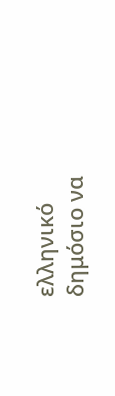ελληνικό δημόσιο να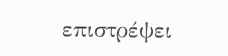επιστρέψει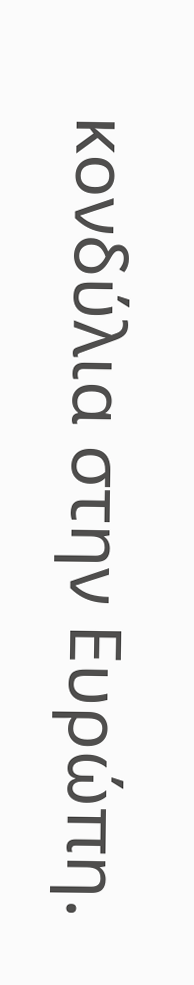κονδύλια στην Ευρώπη.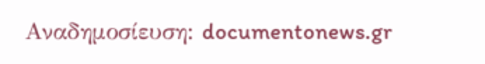Αναδημοσίευση: documentonews.gr